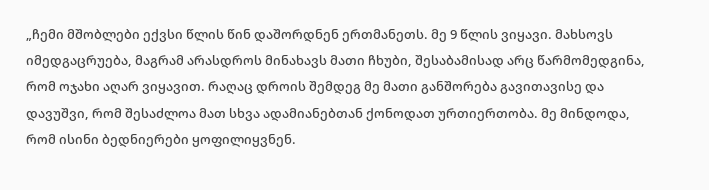„ჩემი მშობლები ექვსი წლის წინ დაშორდნენ ერთმანეთს. მე 9 წლის ვიყავი. მახსოვს იმედგაცრუება, მაგრამ არასდროს მინახავს მათი ჩხუბი, შესაბამისად არც წარმომედგინა, რომ ოჯახი აღარ ვიყავით. რაღაც დროის შემდეგ მე მათი განშორება გავითავისე და დავუშვი, რომ შესაძლოა მათ სხვა ადამიანებთან ქონოდათ ურთიერთობა. მე მინდოდა, რომ ისინი ბედნიერები ყოფილიყვნენ.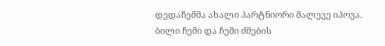დედაჩემმა ახალი პარტნიორი მალევე იპოვა. ბილი ჩემი და ჩემი ძმების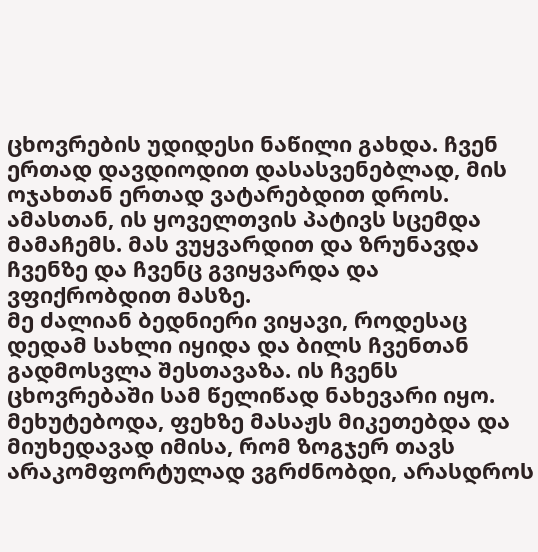ცხოვრების უდიდესი ნაწილი გახდა. ჩვენ ერთად დავდიოდით დასასვენებლად, მის ოჯახთან ერთად ვატარებდით დროს. ამასთან, ის ყოველთვის პატივს სცემდა მამაჩემს. მას ვუყვარდით და ზრუნავდა ჩვენზე და ჩვენც გვიყვარდა და ვფიქრობდით მასზე.
მე ძალიან ბედნიერი ვიყავი, როდესაც დედამ სახლი იყიდა და ბილს ჩვენთან გადმოსვლა შესთავაზა. ის ჩვენს ცხოვრებაში სამ წელიწად ნახევარი იყო. მეხუტებოდა, ფეხზე მასაჟს მიკეთებდა და მიუხედავად იმისა, რომ ზოგჯერ თავს არაკომფორტულად ვგრძნობდი, არასდროს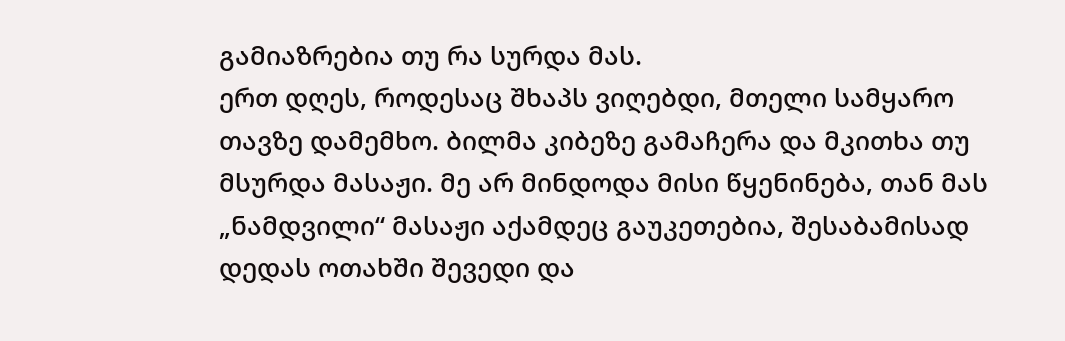გამიაზრებია თუ რა სურდა მას.
ერთ დღეს, როდესაც შხაპს ვიღებდი, მთელი სამყარო თავზე დამემხო. ბილმა კიბეზე გამაჩერა და მკითხა თუ მსურდა მასაჟი. მე არ მინდოდა მისი წყენინება, თან მას „ნამდვილი“ მასაჟი აქამდეც გაუკეთებია, შესაბამისად დედას ოთახში შევედი და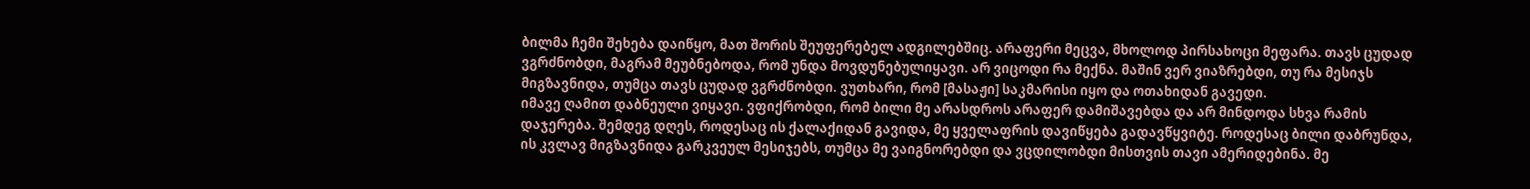ბილმა ჩემი შეხება დაიწყო, მათ შორის შეუფერებელ ადგილებშიც. არაფერი მეცვა, მხოლოდ პირსახოცი მეფარა. თავს ცუდად ვგრძნობდი, მაგრამ მეუბნებოდა, რომ უნდა მოვდუნებულიყავი. არ ვიცოდი რა მექნა. მაშინ ვერ ვიაზრებდი, თუ რა მესიჯს მიგზავნიდა, თუმცა თავს ცუდად ვგრძნობდი. ვუთხარი, რომ [მასაჟი] საკმარისი იყო და ოთახიდან გავედი.
იმავე ღამით დაბნეული ვიყავი. ვფიქრობდი, რომ ბილი მე არასდროს არაფერ დამიშავებდა და არ მინდოდა სხვა რამის დაჯერება. შემდეგ დღეს, როდესაც ის ქალაქიდან გავიდა, მე ყველაფრის დავიწყება გადავწყვიტე. როდესაც ბილი დაბრუნდა, ის კვლავ მიგზავნიდა გარკვეულ მესიჯებს, თუმცა მე ვაიგნორებდი და ვცდილობდი მისთვის თავი ამერიდებინა. მე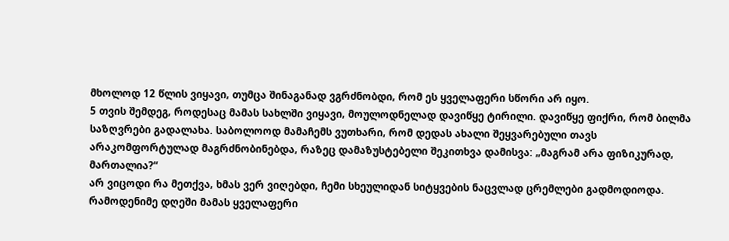მხოლოდ 12 წლის ვიყავი, თუმცა შინაგანად ვგრძნობდი, რომ ეს ყველაფერი სწორი არ იყო.
5 თვის შემდეგ, როდესაც მამას სახლში ვიყავი, მოულოდნელად დავიწყე ტირილი. დავიწყე ფიქრი, რომ ბილმა საზღვრები გადალახა. საბოლოოდ მამაჩემს ვუთხარი, რომ დედას ახალი შეყვარებული თავს არაკომფორტულად მაგრძნობინებდა, რაზეც დამაზუსტებელი შეკითხვა დამისვა: „მაგრამ არა ფიზიკურად, მართალია?“
არ ვიცოდი რა მეთქვა, ხმას ვერ ვიღებდი, ჩემი სხეულიდან სიტყვების ნაცვლად ცრემლები გადმოდიოდა. რამოდენიმე დღეში მამას ყველაფერი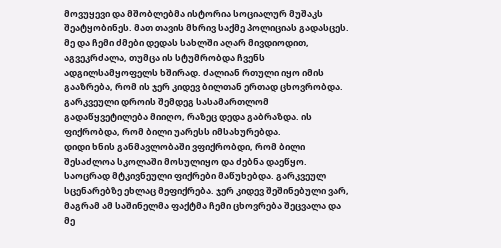მოვუყევი და მშობლებმა ისტორია სოციალურ მუშაკს შეატყობინეს. მათ თავის მხრივ საქმე პოლიციას გადასცეს.
მე და ჩემი ძმები დედას სახლში აღარ მივდიოდით, აგვეკრძალა, თუმცა ის სტუმრობდა ჩვენს ადგილსამყოფელს ხშირად. ძალიან რთული იყო იმის გააზრება, რომ ის ჯერ კიდევ ბილთან ერთად ცხოვრობდა. გარკვეული დროის შემდეგ სასამართლომ გადაწყვეტილება მიიღო, რაზეც დედა გაბრაზდა. ის ფიქრობდა, რომ ბილი უარესს იმსახურებდა.
დიდი ხნის განმავლობაში ვფიქრობდი, რომ ბილი შესაძლოა სკოლაში მოსულიყო და ძებნა დაეწყო. საოცრად მტკივნეული ფიქრები მაწუხებდა. გარკვეულ სცენარებზე ეხლაც მეფიქრება. ჯერ კიდევ შეშინებული ვარ, მაგრამ ამ საშინელმა ფაქტმა ჩემი ცხოვრება შეცვალა და მე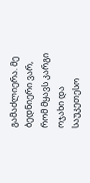გამაძლიერა. მე ბედნიერი ვარ, რომ მყავს კარგი ოჯახი და საუკეთესო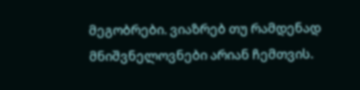მეგობრები. ვიაზრებ თუ რამდენად მნიშვნელოვნები არიან ჩემთვის.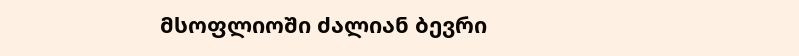მსოფლიოში ძალიან ბევრი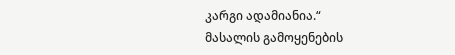კარგი ადამიანია.“
მასალის გამოყენების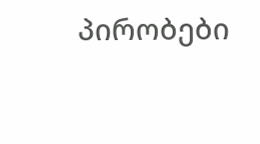პირობები